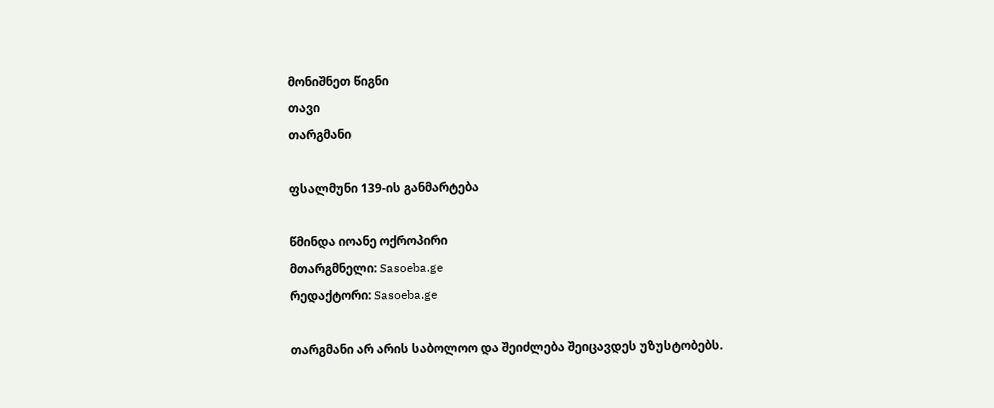მონიშნეთ წიგნი
თავი
თარგმანი

ფსალმუნი 139-ის განმარტება

წმინდა იოანე ოქროპირი
მთარგმნელი: Sasoeba.ge
რედაქტორი: Sasoeba.ge

თარგმანი არ არის საბოლოო და შეიძლება შეიცავდეს უზუსტობებს.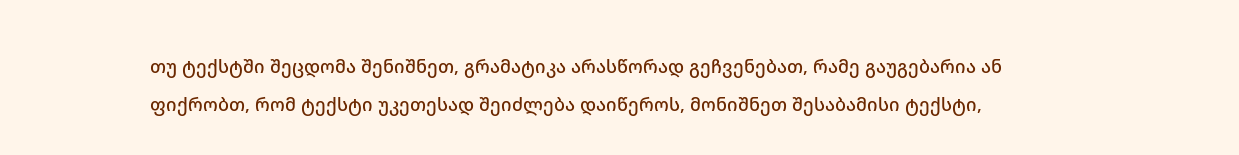თუ ტექსტში შეცდომა შენიშნეთ, გრამატიკა არასწორად გეჩვენებათ, რამე გაუგებარია ან ფიქრობთ, რომ ტექსტი უკეთესად შეიძლება დაიწეროს, მონიშნეთ შესაბამისი ტექსტი,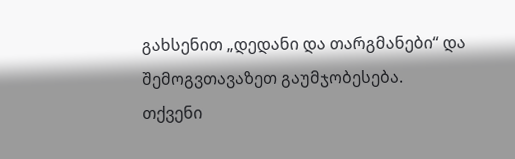გახსენით „დედანი და თარგმანები“ და შემოგვთავაზეთ გაუმჯობესება.
თქვენი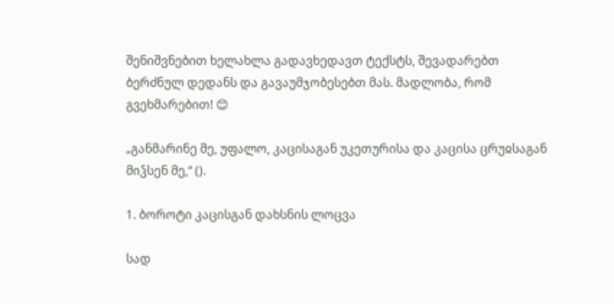შენიშვნებით ხელახლა გადავხედავთ ტექსტს, შევადარებთ ბერძნულ დედანს და გავაუმჯობესებთ მას. მადლობა, რომ გვეხმარებით! 😊

„განმარინე მე, უფალო, კაცისაგან უკეთურისა და კაცისა ცრუჲსაგან მიჴსენ მე,“ ().

1. ბოროტი კაცისგან დახსნის ლოცვა

სად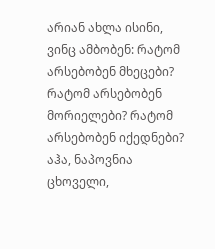არიან ახლა ისინი, ვინც ამბობენ: რატომ არსებობენ მხეცები? რატომ არსებობენ მორიელები? რატომ არსებობენ იქედნები? აჰა, ნაპოვნია ცხოველი,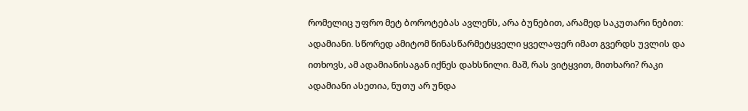რომელიც უფრო მეტ ბოროტებას ავლენს, არა ბუნებით, არამედ საკუთარი ნებით: ადამიანი. სწორედ ამიტომ წინასწარმეტყველი ყველაფერ იმათ გვერდს უვლის და ითხოვს, ამ ადამიანისაგან იქნეს დახსნილი. მაშ, რას ვიტყვით, მითხარი? რაკი ადამიანი ასეთია, ნუთუ არ უნდა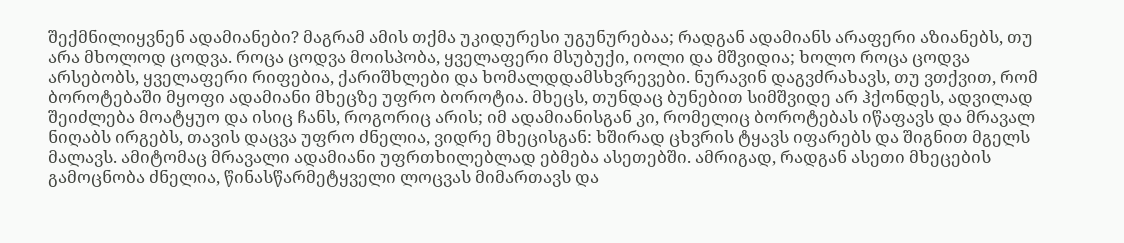შექმნილიყვნენ ადამიანები? მაგრამ ამის თქმა უკიდურესი უგუნურებაა; რადგან ადამიანს არაფერი აზიანებს, თუ არა მხოლოდ ცოდვა. როცა ცოდვა მოისპობა, ყველაფერი მსუბუქი, იოლი და მშვიდია; ხოლო როცა ცოდვა არსებობს, ყველაფერი რიფებია, ქარიშხლები და ხომალდდამსხვრევები. ნურავინ დაგვძრახავს, თუ ვთქვით, რომ ბოროტებაში მყოფი ადამიანი მხეცზე უფრო ბოროტია. მხეცს, თუნდაც ბუნებით სიმშვიდე არ ჰქონდეს, ადვილად შეიძლება მოატყუო და ისიც ჩანს, როგორიც არის; იმ ადამიანისგან კი, რომელიც ბოროტებას იწაფავს და მრავალ ნიღაბს ირგებს, თავის დაცვა უფრო ძნელია, ვიდრე მხეცისგან: ხშირად ცხვრის ტყავს იფარებს და შიგნით მგელს მალავს. ამიტომაც მრავალი ადამიანი უფრთხილებლად ებმება ასეთებში. ამრიგად, რადგან ასეთი მხეცების გამოცნობა ძნელია, წინასწარმეტყველი ლოცვას მიმართავს და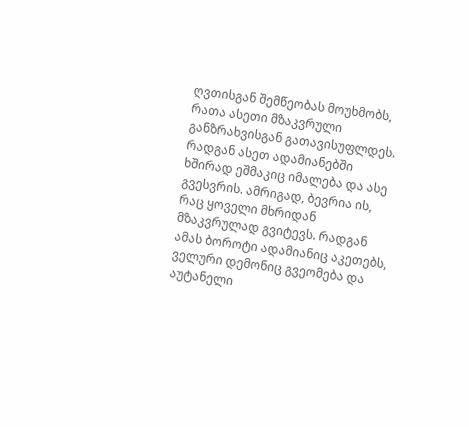ღვთისგან შემწეობას მოუხმობს, რათა ასეთი მზაკვრული განზრახვისგან გათავისუფლდეს. რადგან ასეთ ადამიანებში ხშირად ეშმაკიც იმალება და ასე გვესვრის. ამრიგად, ბევრია ის, რაც ყოველი მხრიდან მზაკვრულად გვიტევს. რადგან ამას ბოროტი ადამიანიც აკეთებს, ველური დემონიც გვეომება და აუტანელი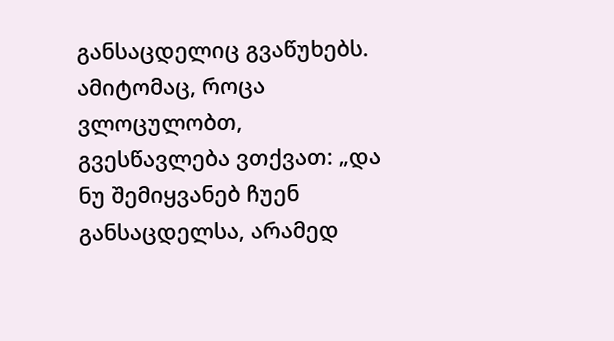განსაცდელიც გვაწუხებს. ამიტომაც, როცა ვლოცულობთ, გვესწავლება ვთქვათ: „და ნუ შემიყვანებ ჩუენ განსაცდელსა, არამედ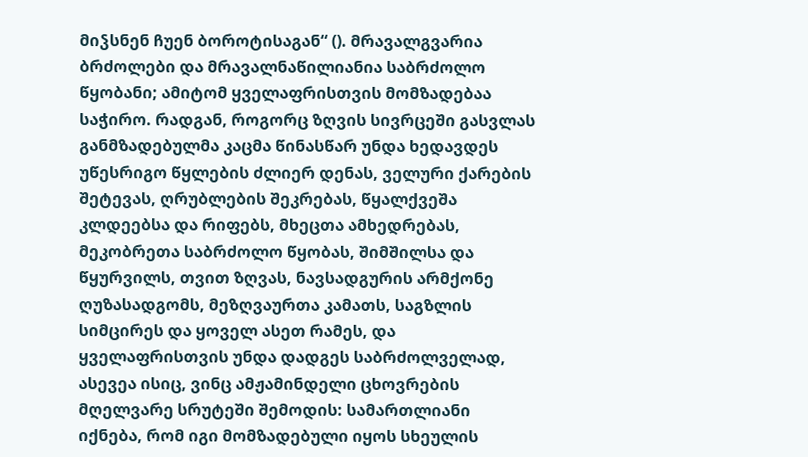მიჴსნენ ჩუენ ბოროტისაგან“ (). მრავალგვარია ბრძოლები და მრავალნაწილიანია საბრძოლო წყობანი; ამიტომ ყველაფრისთვის მომზადებაა საჭირო. რადგან, როგორც ზღვის სივრცეში გასვლას განმზადებულმა კაცმა წინასწარ უნდა ხედავდეს უწესრიგო წყლების ძლიერ დენას, ველური ქარების შეტევას, ღრუბლების შეკრებას, წყალქვეშა კლდეებსა და რიფებს, მხეცთა ამხედრებას, მეკობრეთა საბრძოლო წყობას, შიმშილსა და წყურვილს, თვით ზღვას, ნავსადგურის არმქონე ღუზასადგომს, მეზღვაურთა კამათს, საგზლის სიმცირეს და ყოველ ასეთ რამეს, და ყველაფრისთვის უნდა დადგეს საბრძოლველად, ასევეა ისიც, ვინც ამჟამინდელი ცხოვრების მღელვარე სრუტეში შემოდის: სამართლიანი იქნება, რომ იგი მომზადებული იყოს სხეულის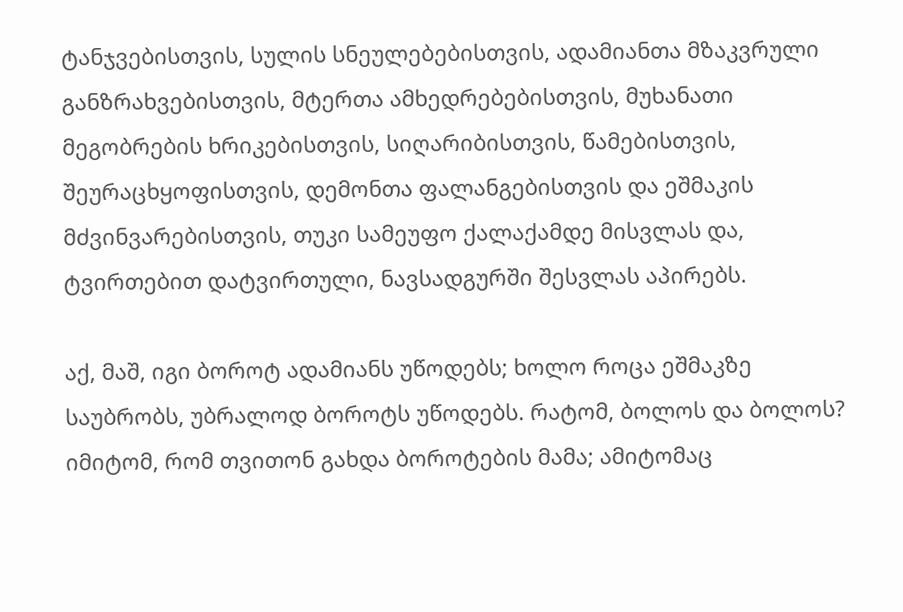ტანჯვებისთვის, სულის სნეულებებისთვის, ადამიანთა მზაკვრული განზრახვებისთვის, მტერთა ამხედრებებისთვის, მუხანათი მეგობრების ხრიკებისთვის, სიღარიბისთვის, წამებისთვის, შეურაცხყოფისთვის, დემონთა ფალანგებისთვის და ეშმაკის მძვინვარებისთვის, თუკი სამეუფო ქალაქამდე მისვლას და, ტვირთებით დატვირთული, ნავსადგურში შესვლას აპირებს.

აქ, მაშ, იგი ბოროტ ადამიანს უწოდებს; ხოლო როცა ეშმაკზე საუბრობს, უბრალოდ ბოროტს უწოდებს. რატომ, ბოლოს და ბოლოს? იმიტომ, რომ თვითონ გახდა ბოროტების მამა; ამიტომაც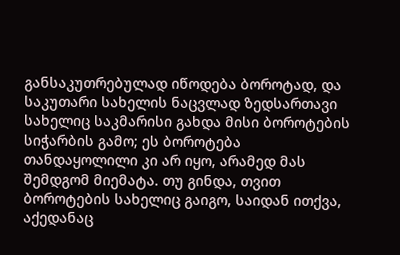განსაკუთრებულად იწოდება ბოროტად, და საკუთარი სახელის ნაცვლად ზედსართავი სახელიც საკმარისი გახდა მისი ბოროტების სიჭარბის გამო; ეს ბოროტება თანდაყოლილი კი არ იყო, არამედ მას შემდგომ მიემატა. თუ გინდა, თვით ბოროტების სახელიც გაიგო, საიდან ითქვა, აქედანაც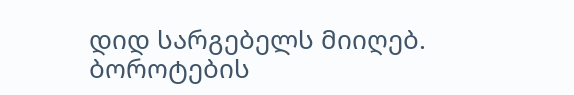დიდ სარგებელს მიიღებ. ბოროტების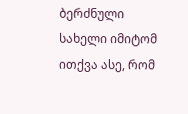ბერძნული სახელი იმიტომ ითქვა ასე, რომ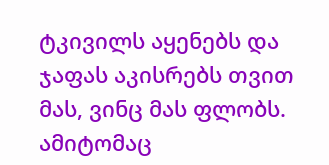ტკივილს აყენებს და ჯაფას აკისრებს თვით მას, ვინც მას ფლობს. ამიტომაც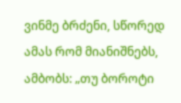ვინმე ბრძენი, სწორედ ამას რომ მიანიშნებს, ამბობს: „თუ ბოროტი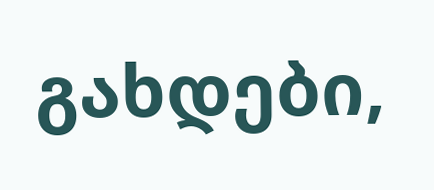გახდები,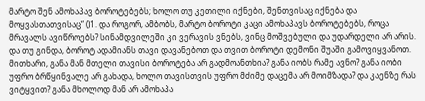მარტო შენ ამოხაპავ ბოროტებებს; ხოლო თუ კეთილი იქნები, შენთვისაც იქნება და მოყვასთათვისაც“ ()1. და როგორ, ამბობს, მარტო ბოროტი კაცი ამოხაპავს ბოროტებებს, როცა მრავალს ავიწროებს? სინამდვილეში კი ვერავის ვნებს, ვინც მოშვებული და უდარდელი არ არის. და თუ გინდა, ბოროტ ადამიანს თავი დავანებოთ და თვით ბოროტი დემონი შუაში გამოვიყვანოთ. მითხარი, განა მან მთელი თავისი ბოროტება არ გადმოანთხია? განა იობს რამე ავნო? განა იობი უფრო ბრწყინვალე არ გახადა, ხოლო თავისთვის უფრო მძიმე დაცემა არ მოიმზადა? და კაენზე რას ვიტყვით? განა მხოლოდ მან არ ამოხაპა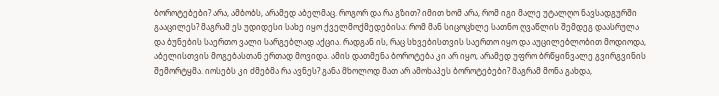ბოროტებები? არა, ამბობს, არამედ აბელმაც. როგორ და რა გზით? იმით ხომ არა, რომ იგი მალე უტალღო ნავსადგურში გააცილეს? მაგრამ ეს უდიდესი სახე იყო ქველმოქმედებისა: რომ მან სიცოცხლე სათნო ღვაწლის შემდეგ დაასრულა და ბუნების საერთო ვალი სარგებლად აქცია. რადგან ის, რაც სხვებისთვის საერთო იყო და აუცილებლობით მოდიოდა, აბელისთვის მოგებასთან ერთად მოვიდა. ამის დათმენა ბოროტება კი არ იყო, არამედ უფრო ბრწყინვალე გვირგვინის შემორტყმა. იოსებს კი ძმებმა რა ავნეს? განა მხოლოდ მათ არ ამოხაპეს ბოროტებები? მაგრამ მონა გახდა,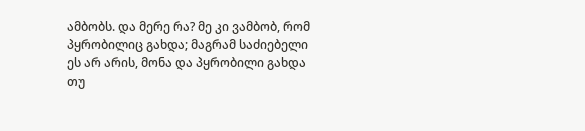ამბობს. და მერე რა? მე კი ვამბობ, რომ პყრობილიც გახდა; მაგრამ საძიებელი ეს არ არის, მონა და პყრობილი გახდა თუ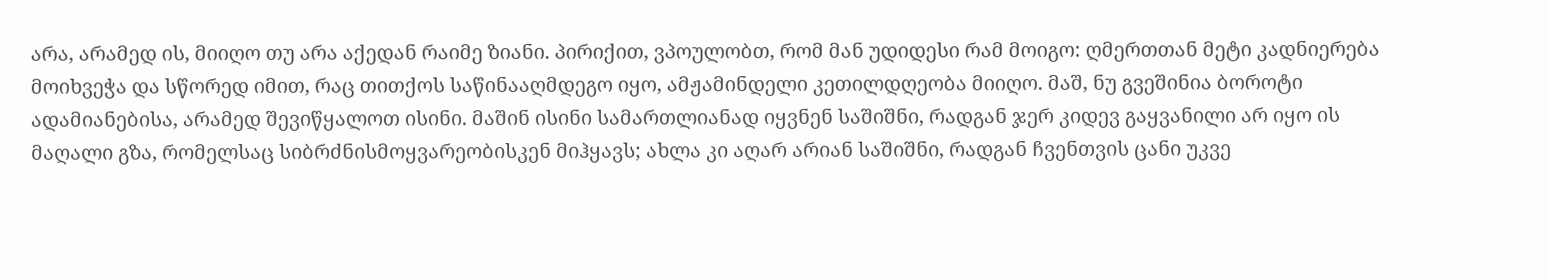არა, არამედ ის, მიიღო თუ არა აქედან რაიმე ზიანი. პირიქით, ვპოულობთ, რომ მან უდიდესი რამ მოიგო: ღმერთთან მეტი კადნიერება მოიხვეჭა და სწორედ იმით, რაც თითქოს საწინააღმდეგო იყო, ამჟამინდელი კეთილდღეობა მიიღო. მაშ, ნუ გვეშინია ბოროტი ადამიანებისა, არამედ შევიწყალოთ ისინი. მაშინ ისინი სამართლიანად იყვნენ საშიშნი, რადგან ჯერ კიდევ გაყვანილი არ იყო ის მაღალი გზა, რომელსაც სიბრძნისმოყვარეობისკენ მიჰყავს; ახლა კი აღარ არიან საშიშნი, რადგან ჩვენთვის ცანი უკვე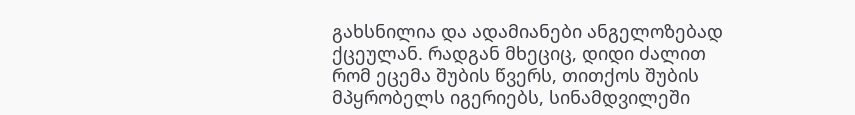გახსნილია და ადამიანები ანგელოზებად ქცეულან. რადგან მხეციც, დიდი ძალით რომ ეცემა შუბის წვერს, თითქოს შუბის მპყრობელს იგერიებს, სინამდვილეში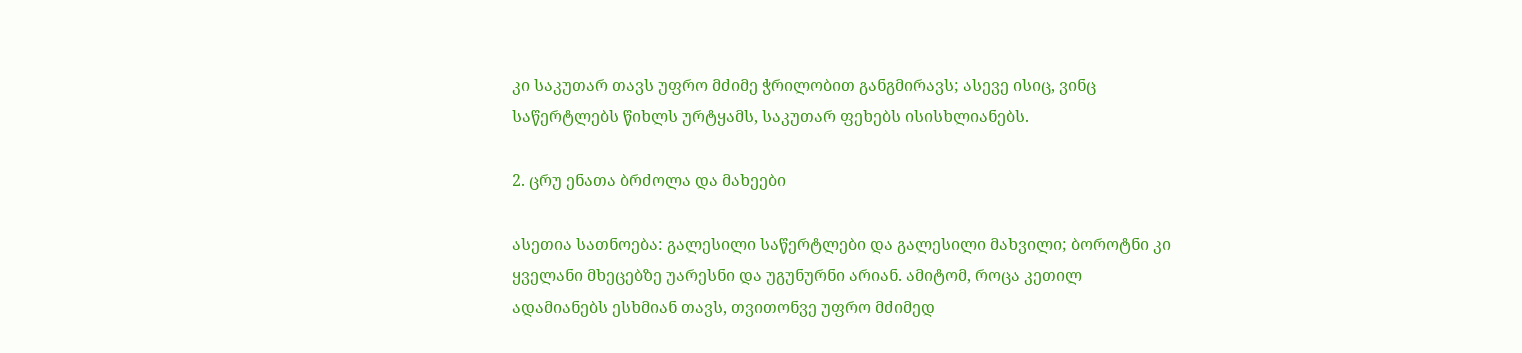კი საკუთარ თავს უფრო მძიმე ჭრილობით განგმირავს; ასევე ისიც, ვინც საწერტლებს წიხლს ურტყამს, საკუთარ ფეხებს ისისხლიანებს.

2. ცრუ ენათა ბრძოლა და მახეები

ასეთია სათნოება: გალესილი საწერტლები და გალესილი მახვილი; ბოროტნი კი ყველანი მხეცებზე უარესნი და უგუნურნი არიან. ამიტომ, როცა კეთილ ადამიანებს ესხმიან თავს, თვითონვე უფრო მძიმედ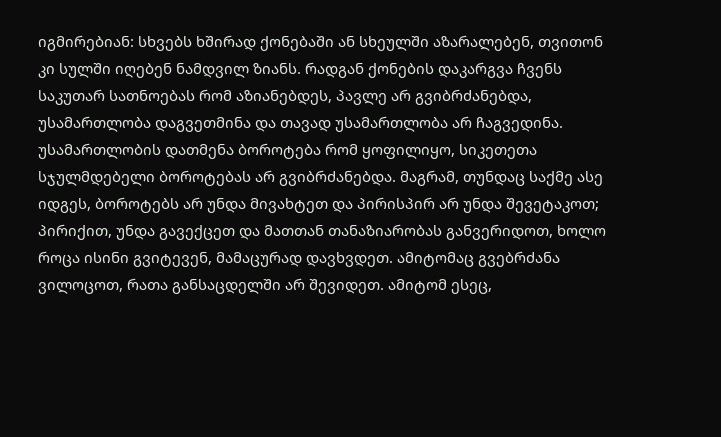იგმირებიან: სხვებს ხშირად ქონებაში ან სხეულში აზარალებენ, თვითონ კი სულში იღებენ ნამდვილ ზიანს. რადგან ქონების დაკარგვა ჩვენს საკუთარ სათნოებას რომ აზიანებდეს, პავლე არ გვიბრძანებდა, უსამართლობა დაგვეთმინა და თავად უსამართლობა არ ჩაგვედინა. უსამართლობის დათმენა ბოროტება რომ ყოფილიყო, სიკეთეთა სჯულმდებელი ბოროტებას არ გვიბრძანებდა. მაგრამ, თუნდაც საქმე ასე იდგეს, ბოროტებს არ უნდა მივახტეთ და პირისპირ არ უნდა შევეტაკოთ; პირიქით, უნდა გავექცეთ და მათთან თანაზიარობას განვერიდოთ, ხოლო როცა ისინი გვიტევენ, მამაცურად დავხვდეთ. ამიტომაც გვებრძანა ვილოცოთ, რათა განსაცდელში არ შევიდეთ. ამიტომ ესეც,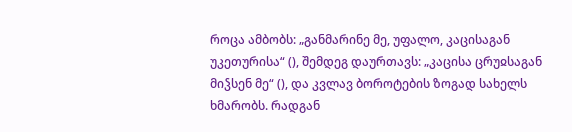როცა ამბობს: „განმარინე მე, უფალო, კაცისაგან უკეთურისა“ (), შემდეგ დაურთავს: „კაცისა ცრუჲსაგან მიჴსენ მე“ (), და კვლავ ბოროტების ზოგად სახელს ხმარობს. რადგან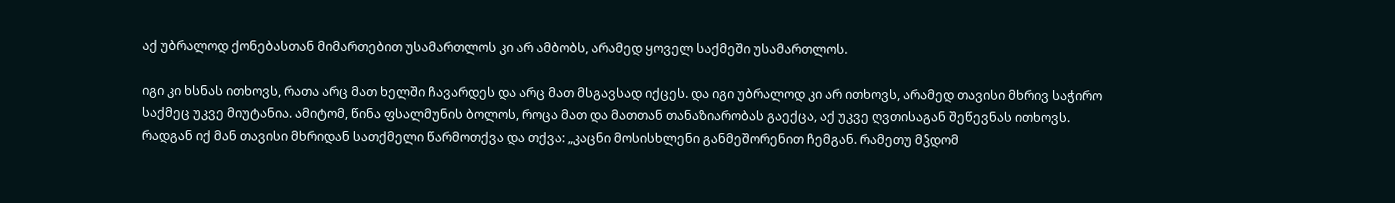აქ უბრალოდ ქონებასთან მიმართებით უსამართლოს კი არ ამბობს, არამედ ყოველ საქმეში უსამართლოს.

იგი კი ხსნას ითხოვს, რათა არც მათ ხელში ჩავარდეს და არც მათ მსგავსად იქცეს. და იგი უბრალოდ კი არ ითხოვს, არამედ თავისი მხრივ საჭირო საქმეც უკვე მიუტანია. ამიტომ, წინა ფსალმუნის ბოლოს, როცა მათ და მათთან თანაზიარობას გაექცა, აქ უკვე ღვთისაგან შეწევნას ითხოვს. რადგან იქ მან თავისი მხრიდან სათქმელი წარმოთქვა და თქვა: „კაცნი მოსისხლენი განმეშორენით ჩემგან. რამეთუ მჴდომ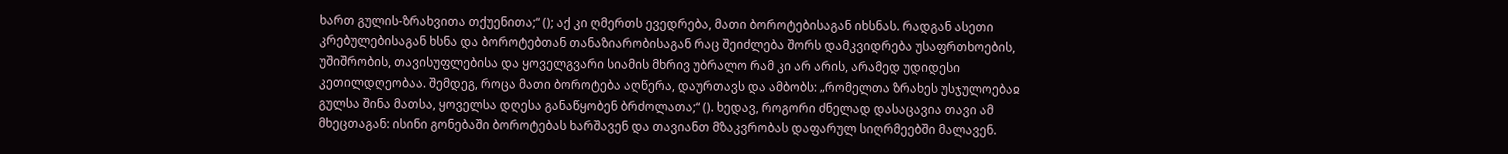ხართ გულის-ზრახვითა თქუენითა;“ (); აქ კი ღმერთს ევედრება, მათი ბოროტებისაგან იხსნას. რადგან ასეთი კრებულებისაგან ხსნა და ბოროტებთან თანაზიარობისაგან რაც შეიძლება შორს დამკვიდრება უსაფრთხოების, უშიშრობის, თავისუფლებისა და ყოველგვარი სიამის მხრივ უბრალო რამ კი არ არის, არამედ უდიდესი კეთილდღეობაა. შემდეგ, როცა მათი ბოროტება აღწერა, დაურთავს და ამბობს: „რომელთა ზრახეს უსჯულოებაჲ გულსა შინა მათსა, ყოველსა დღესა განაწყობენ ბრძოლათა;“ (). ხედავ, როგორი ძნელად დასაცავია თავი ამ მხეცთაგან: ისინი გონებაში ბოროტებას ხარშავენ და თავიანთ მზაკვრობას დაფარულ სიღრმეებში მალავენ.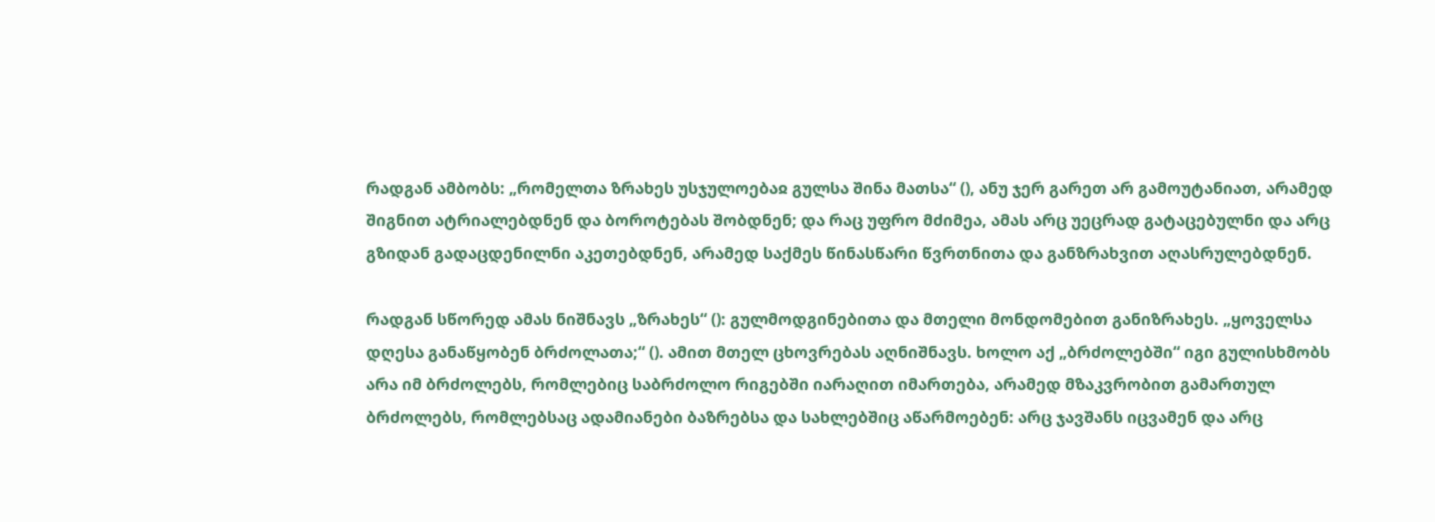რადგან ამბობს: „რომელთა ზრახეს უსჯულოებაჲ გულსა შინა მათსა“ (), ანუ ჯერ გარეთ არ გამოუტანიათ, არამედ შიგნით ატრიალებდნენ და ბოროტებას შობდნენ; და რაც უფრო მძიმეა, ამას არც უეცრად გატაცებულნი და არც გზიდან გადაცდენილნი აკეთებდნენ, არამედ საქმეს წინასწარი წვრთნითა და განზრახვით აღასრულებდნენ.

რადგან სწორედ ამას ნიშნავს „ზრახეს“ (): გულმოდგინებითა და მთელი მონდომებით განიზრახეს. „ყოველსა დღესა განაწყობენ ბრძოლათა;“ (). ამით მთელ ცხოვრებას აღნიშნავს. ხოლო აქ „ბრძოლებში“ იგი გულისხმობს არა იმ ბრძოლებს, რომლებიც საბრძოლო რიგებში იარაღით იმართება, არამედ მზაკვრობით გამართულ ბრძოლებს, რომლებსაც ადამიანები ბაზრებსა და სახლებშიც აწარმოებენ: არც ჯავშანს იცვამენ და არც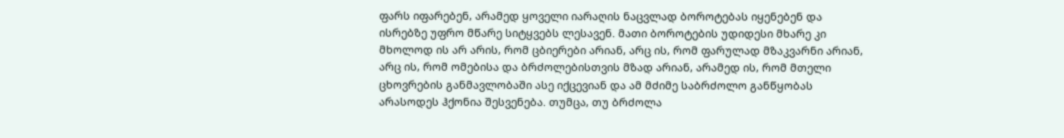ფარს იფარებენ, არამედ ყოველი იარაღის ნაცვლად ბოროტებას იყენებენ და ისრებზე უფრო მწარე სიტყვებს ლესავენ. მათი ბოროტების უდიდესი მხარე კი მხოლოდ ის არ არის, რომ ცბიერები არიან, არც ის, რომ ფარულად მზაკვარნი არიან, არც ის, რომ ომებისა და ბრძოლებისთვის მზად არიან, არამედ ის, რომ მთელი ცხოვრების განმავლობაში ასე იქცევიან და ამ მძიმე საბრძოლო განწყობას არასოდეს ჰქონია შესვენება. თუმცა, თუ ბრძოლა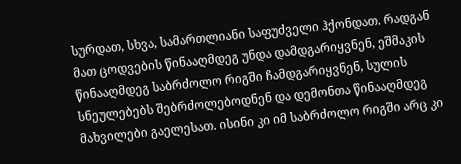სურდათ, სხვა, სამართლიანი საფუძველი ჰქონდათ. რადგან მათ ცოდვების წინააღმდეგ უნდა დამდგარიყვნენ, ეშმაკის წინააღმდეგ საბრძოლო რიგში ჩამდგარიყვნენ, სულის სნეულებებს შებრძოლებოდნენ და დემონთა წინააღმდეგ მახვილები გაელესათ. ისინი კი იმ საბრძოლო რიგში არც კი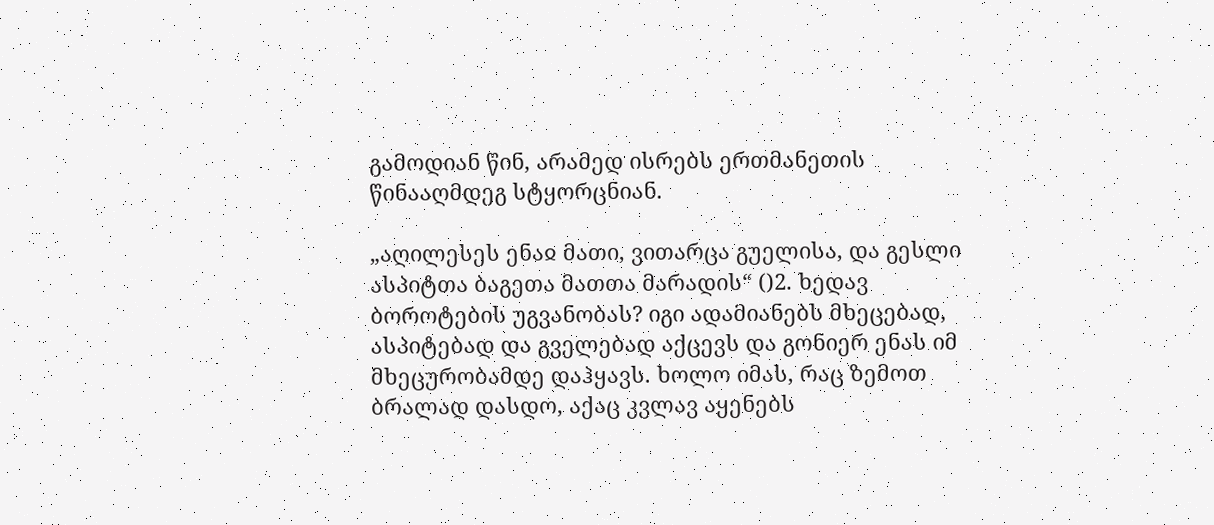გამოდიან წინ, არამედ ისრებს ერთმანეთის წინააღმდეგ სტყორცნიან.

„აღილესეს ენაჲ მათი, ვითარცა გუელისა, და გესლი ასპიტთა ბაგეთა მათთა მარადის“ ()2. ხედავ ბოროტების უგვანობას? იგი ადამიანებს მხეცებად, ასპიტებად და გველებად აქცევს და გონიერ ენას იმ მხეცურობამდე დაჰყავს. ხოლო იმას, რაც ზემოთ ბრალად დასდო, აქაც კვლავ აყენებს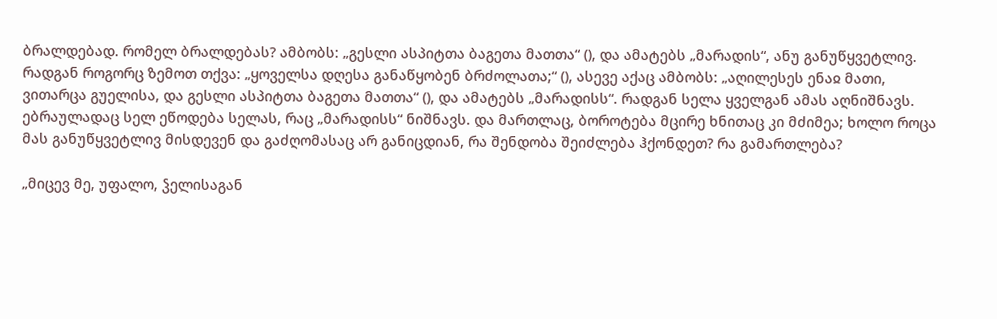ბრალდებად. რომელ ბრალდებას? ამბობს: „გესლი ასპიტთა ბაგეთა მათთა“ (), და ამატებს „მარადის“, ანუ განუწყვეტლივ. რადგან როგორც ზემოთ თქვა: „ყოველსა დღესა განაწყობენ ბრძოლათა;“ (), ასევე აქაც ამბობს: „აღილესეს ენაჲ მათი, ვითარცა გუელისა, და გესლი ასპიტთა ბაგეთა მათთა“ (), და ამატებს „მარადისს“. რადგან სელა ყველგან ამას აღნიშნავს. ებრაულადაც სელ ეწოდება სელას, რაც „მარადისს“ ნიშნავს. და მართლაც, ბოროტება მცირე ხნითაც კი მძიმეა; ხოლო როცა მას განუწყვეტლივ მისდევენ და გაძღომასაც არ განიცდიან, რა შენდობა შეიძლება ჰქონდეთ? რა გამართლება?

„მიცევ მე, უფალო, ჴელისაგან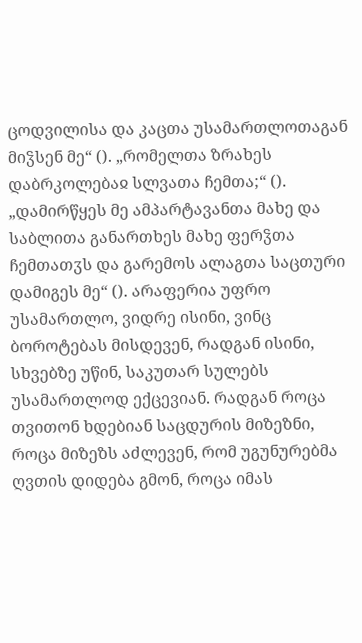ცოდვილისა და კაცთა უსამართლოთაგან მიჴსენ მე“ (). „რომელთა ზრახეს დაბრკოლებაჲ სლვათა ჩემთა;“ (). „დამირწყეს მე ამპარტავანთა მახე და საბლითა განართხეს მახე ფერჴთა ჩემთათჳს და გარემოს ალაგთა საცთური დამიგეს მე“ (). არაფერია უფრო უსამართლო, ვიდრე ისინი, ვინც ბოროტებას მისდევენ, რადგან ისინი, სხვებზე უწინ, საკუთარ სულებს უსამართლოდ ექცევიან. რადგან როცა თვითონ ხდებიან საცდურის მიზეზნი, როცა მიზეზს აძლევენ, რომ უგუნურებმა ღვთის დიდება გმონ, როცა იმას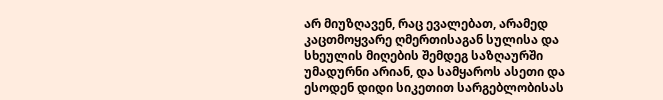არ მიუზღავენ, რაც ევალებათ, არამედ კაცთმოყვარე ღმერთისაგან სულისა და სხეულის მიღების შემდეგ საზღაურში უმადურნი არიან, და სამყაროს ასეთი და ესოდენ დიდი სიკეთით სარგებლობისას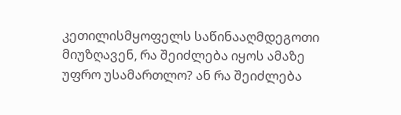კეთილისმყოფელს საწინააღმდეგოთი მიუზღავენ, რა შეიძლება იყოს ამაზე უფრო უსამართლო? ან რა შეიძლება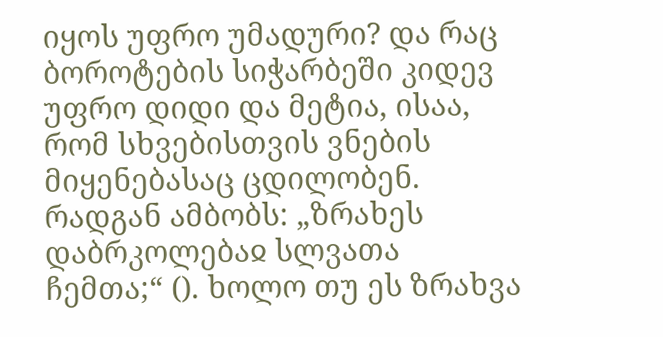იყოს უფრო უმადური? და რაც ბოროტების სიჭარბეში კიდევ უფრო დიდი და მეტია, ისაა, რომ სხვებისთვის ვნების მიყენებასაც ცდილობენ. რადგან ამბობს: „ზრახეს დაბრკოლებაჲ სლვათა ჩემთა;“ (). ხოლო თუ ეს ზრახვა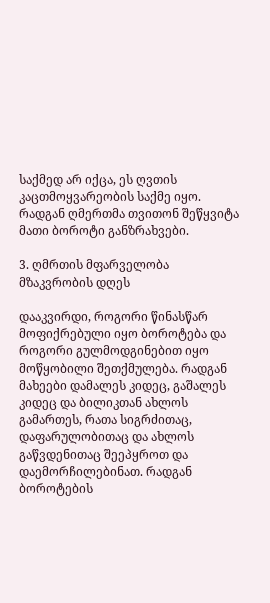საქმედ არ იქცა, ეს ღვთის კაცთმოყვარეობის საქმე იყო. რადგან ღმერთმა თვითონ შეწყვიტა მათი ბოროტი განზრახვები.

3. ღმრთის მფარველობა მზაკვრობის დღეს

დააკვირდი, როგორი წინასწარ მოფიქრებული იყო ბოროტება და როგორი გულმოდგინებით იყო მოწყობილი შეთქმულება. რადგან მახეები დამალეს კიდეც, გაშალეს კიდეც და ბილიკთან ახლოს გამართეს, რათა სიგრძითაც, დაფარულობითაც და ახლოს გაწვდენითაც შეეპყროთ და დაემორჩილებინათ. რადგან ბოროტების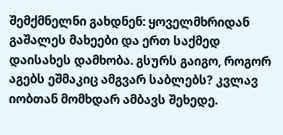შემქმნელნი გახდნენ: ყოველმხრიდან გაშალეს მახეები და ერთ საქმედ დაისახეს დამხობა. გსურს გაიგო, როგორ აგებს ეშმაკიც ამგვარ საბლებს? კვლავ იობთან მომხდარ ამბავს შეხედე.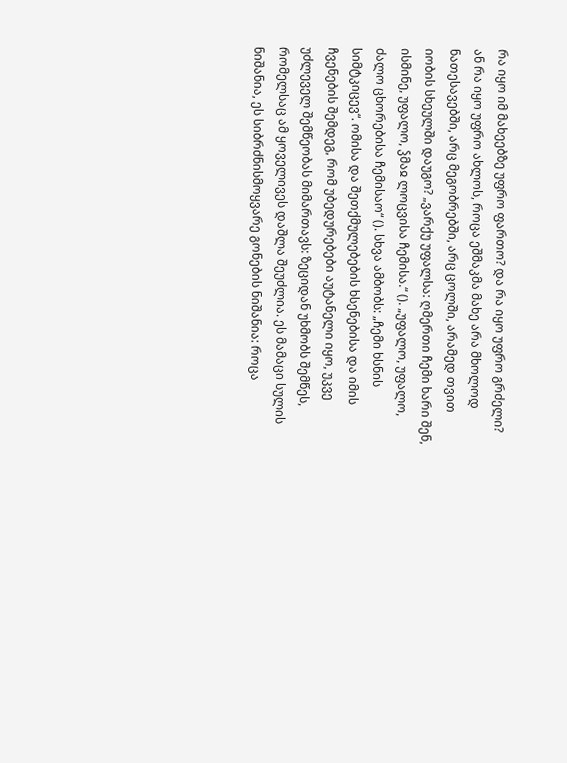რა იყო იმ მახეებზე უფრო ფართო? და რა იყო უფრო გრძელი? ან რა იყო უფრო ახლოს, როცა ეშმაკმა მახე არა მხოლოდ ნათესავებში, არც მეგობრებში, არც ცოლში, არამედ თვით იობის სხეულში დაუგო? „ვარქუ უფალსა: ღმერთი ჩემი ხარი შენ, ისმინე, უფალო, ჴმაჲ ლოცვისა ჩემისა.“ (). „უფალო, უფალო, ძალო ცხორებისა ჩემისაო“ (). სხვა ამბობს: „ჩემი ხსნის სიმტკიცევ“. ომისა და შეთქმულებების ხსენებისა და იმის ჩვენების შემდეგ, რომ უბედურებები აუტანელი იყო, უკვე უძლეველ შემწეობას მიმართავს: ზეციდან უხმობს შემწეს, რომელსაც ამ ყოველივეს დაშლა შეუძლია. ეს მამაცი სულის ნიშანია, ეს სიბრძნისმოყვარე გონების ნიშანია: როცა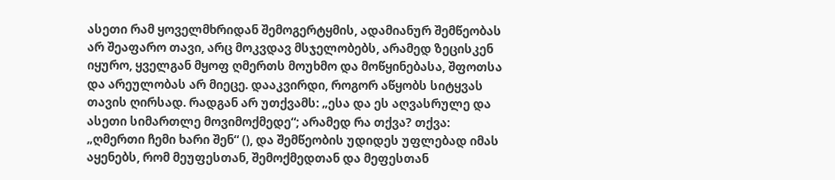ასეთი რამ ყოველმხრიდან შემოგერტყმის, ადამიანურ შემწეობას არ შეაფარო თავი, არც მოკვდავ მსჯელობებს, არამედ ზეცისკენ იყურო, ყველგან მყოფ ღმერთს მოუხმო და მოწყინებასა, შფოთსა და არეულობას არ მიეცე. დააკვირდი, როგორ აწყობს სიტყვას თავის ღირსად. რადგან არ უთქვამს: „ესა და ეს აღვასრულე და ასეთი სიმართლე მოვიმოქმედე“; არამედ რა თქვა? თქვა: „ღმერთი ჩემი ხარი შენ“ (), და შემწეობის უდიდეს უფლებად იმას აყენებს, რომ მეუფესთან, შემოქმედთან და მეფესთან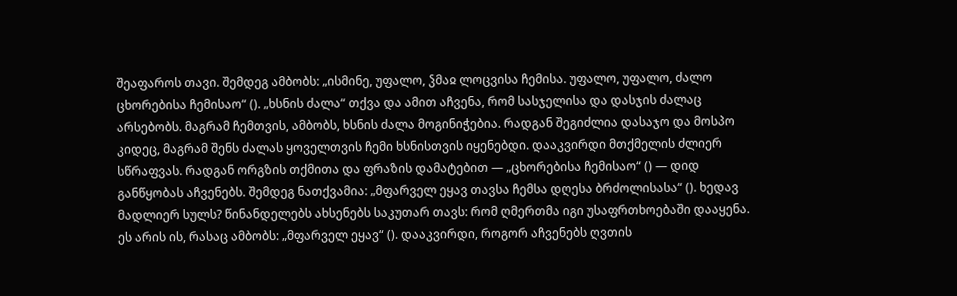შეაფაროს თავი. შემდეგ ამბობს: „ისმინე, უფალო, ჴმაჲ ლოცვისა ჩემისა. უფალო, უფალო, ძალო ცხორებისა ჩემისაო“ (). „ხსნის ძალა“ თქვა და ამით აჩვენა, რომ სასჯელისა და დასჯის ძალაც არსებობს. მაგრამ ჩემთვის, ამბობს, ხსნის ძალა მოგინიჭებია. რადგან შეგიძლია დასაჯო და მოსპო კიდეც, მაგრამ შენს ძალას ყოველთვის ჩემი ხსნისთვის იყენებდი. დააკვირდი მთქმელის ძლიერ სწრაფვას. რადგან ორგზის თქმითა და ფრაზის დამატებით — „ცხორებისა ჩემისაო“ () — დიდ განწყობას აჩვენებს. შემდეგ ნათქვამია: „მფარველ ეყავ თავსა ჩემსა დღესა ბრძოლისასა“ (). ხედავ მადლიერ სულს? წინანდელებს ახსენებს საკუთარ თავს: რომ ღმერთმა იგი უსაფრთხოებაში დააყენა. ეს არის ის, რასაც ამბობს: „მფარველ ეყავ“ (). დააკვირდი, როგორ აჩვენებს ღვთის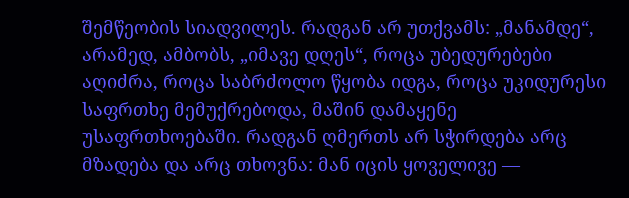შემწეობის სიადვილეს. რადგან არ უთქვამს: „მანამდე“, არამედ, ამბობს, „იმავე დღეს“, როცა უბედურებები აღიძრა, როცა საბრძოლო წყობა იდგა, როცა უკიდურესი საფრთხე მემუქრებოდა, მაშინ დამაყენე უსაფრთხოებაში. რადგან ღმერთს არ სჭირდება არც მზადება და არც თხოვნა: მან იცის ყოველივე —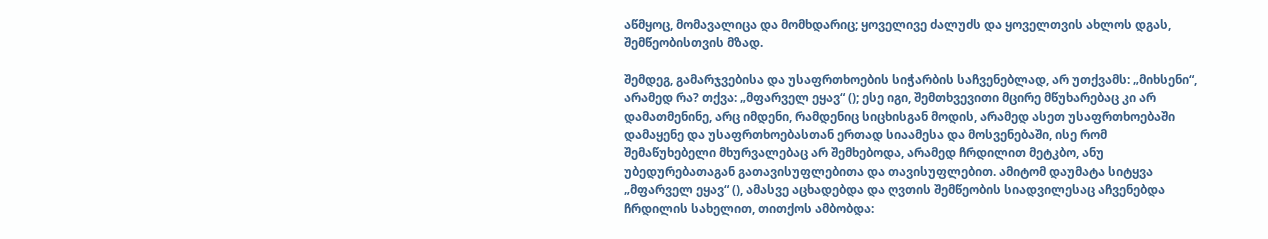აწმყოც, მომავალიცა და მომხდარიც; ყოველივე ძალუძს და ყოველთვის ახლოს დგას, შემწეობისთვის მზად.

შემდეგ, გამარჯვებისა და უსაფრთხოების სიჭარბის საჩვენებლად, არ უთქვამს: „მიხსენი“, არამედ რა? თქვა: „მფარველ ეყავ“ (); ესე იგი, შემთხვევითი მცირე მწუხარებაც კი არ დამათმენინე, არც იმდენი, რამდენიც სიცხისგან მოდის, არამედ ასეთ უსაფრთხოებაში დამაყენე და უსაფრთხოებასთან ერთად სიაამესა და მოსვენებაში, ისე რომ შემაწუხებელი მხურვალებაც არ შემხებოდა, არამედ ჩრდილით მეტკბო, ანუ უბედურებათაგან გათავისუფლებითა და თავისუფლებით. ამიტომ დაუმატა სიტყვა „მფარველ ეყავ“ (), ამასვე აცხადებდა და ღვთის შემწეობის სიადვილესაც აჩვენებდა ჩრდილის სახელით, თითქოს ამბობდა: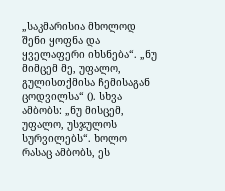„საკმარისია მხოლოდ შენი ყოფნა და ყველაფერი იხსნება“. „ნუ მიმცემ მე, უფალო, გულისთქმისა ჩემისაგან ცოდვილსა“ (). სხვა ამბობს: „ნუ მისცემ, უფალო, უსჯულოს სურვილებს“. ხოლო რასაც ამბობს, ეს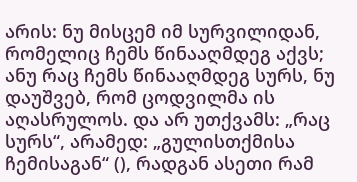არის: ნუ მისცემ იმ სურვილიდან, რომელიც ჩემს წინააღმდეგ აქვს; ანუ რაც ჩემს წინააღმდეგ სურს, ნუ დაუშვებ, რომ ცოდვილმა ის აღასრულოს. და არ უთქვამს: „რაც სურს“, არამედ: „გულისთქმისა ჩემისაგან“ (), რადგან ასეთი რამ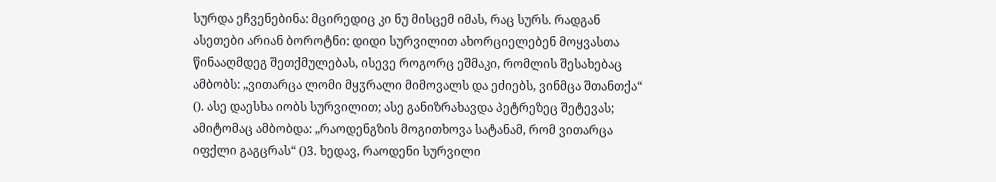სურდა ეჩვენებინა: მცირედიც კი ნუ მისცემ იმას, რაც სურს. რადგან ასეთები არიან ბოროტნი: დიდი სურვილით ახორციელებენ მოყვასთა წინააღმდეგ შეთქმულებას, ისევე როგორც ეშმაკი, რომლის შესახებაც ამბობს: „ვითარცა ლომი მყჳრალი მიმოვალს და ეძიებს, ვინმცა შთანთქა“ (). ასე დაესხა იობს სურვილით; ასე განიზრახავდა პეტრეზეც შეტევას; ამიტომაც ამბობდა: „რაოდენგზის მოგითხოვა სატანამ, რომ ვითარცა იფქლი გაგცრას“ ()3. ხედავ, რაოდენი სურვილი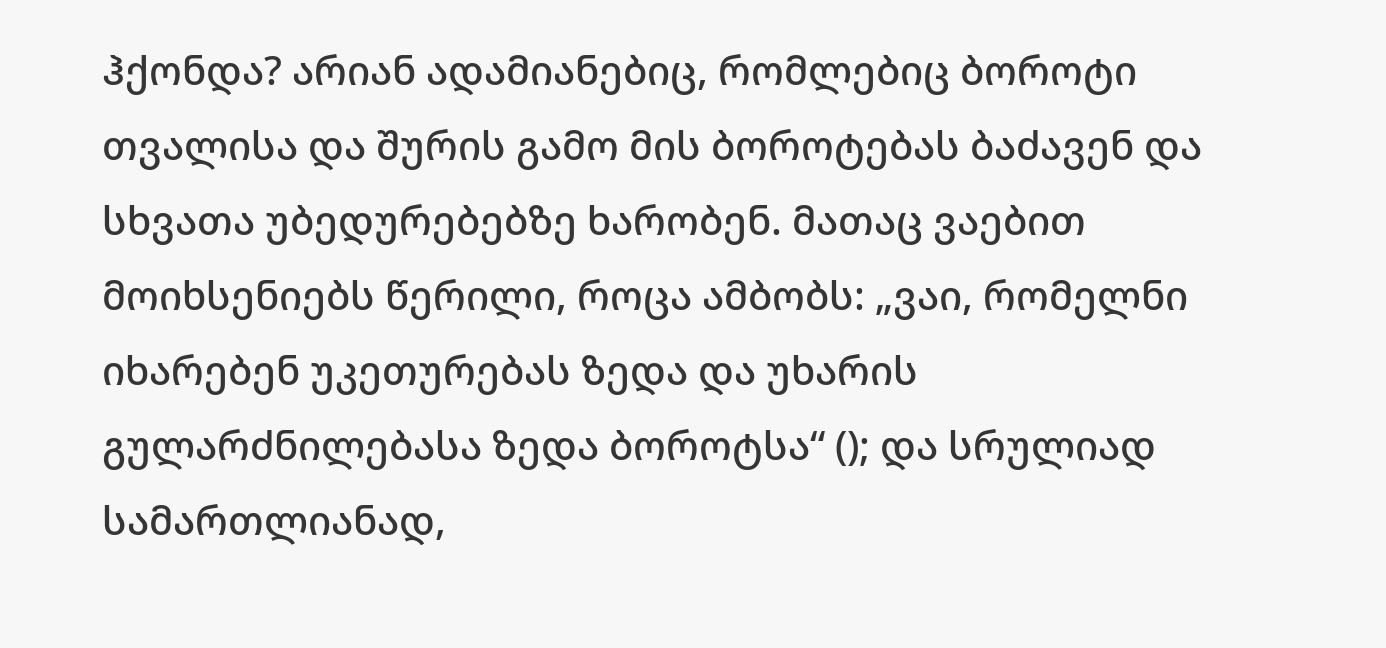ჰქონდა? არიან ადამიანებიც, რომლებიც ბოროტი თვალისა და შურის გამო მის ბოროტებას ბაძავენ და სხვათა უბედურებებზე ხარობენ. მათაც ვაებით მოიხსენიებს წერილი, როცა ამბობს: „ვაი, რომელნი იხარებენ უკეთურებას ზედა და უხარის გულარძნილებასა ზედა ბოროტსა“ (); და სრულიად სამართლიანად,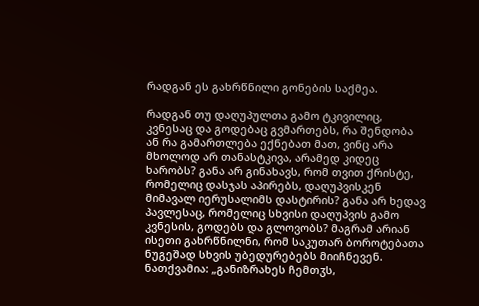რადგან ეს გახრწნილი გონების საქმეა.

რადგან თუ დაღუპულთა გამო ტკივილიც, კვნესაც და გოდებაც გვმართებს, რა შენდობა ან რა გამართლება ექნებათ მათ, ვინც არა მხოლოდ არ თანასტკივა, არამედ კიდეც ხარობს? განა არ გინახავს, რომ თვით ქრისტე, რომელიც დასჯას აპირებს, დაღუპვისკენ მიმავალ იერუსალიმს დასტირის? განა არ ხედავ პავლესაც, რომელიც სხვისი დაღუპვის გამო კვნესის, გოდებს და გლოვობს? მაგრამ არიან ისეთი გახრწნილნი, რომ საკუთარ ბოროტებათა ნუგეშად სხვის უბედურებებს მიიჩნევენ. ნათქვამია: „განიზრახეს ჩემთჳს,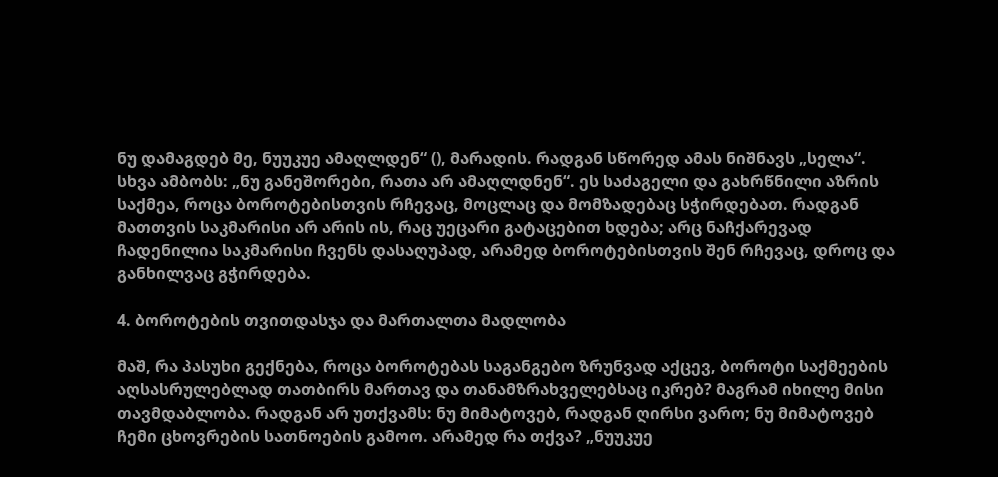ნუ დამაგდებ მე, ნუუკუე ამაღლდენ“ (), მარადის. რადგან სწორედ ამას ნიშნავს „სელა“. სხვა ამბობს: „ნუ განეშორები, რათა არ ამაღლდნენ“. ეს საძაგელი და გახრწნილი აზრის საქმეა, როცა ბოროტებისთვის რჩევაც, მოცლაც და მომზადებაც სჭირდებათ. რადგან მათთვის საკმარისი არ არის ის, რაც უეცარი გატაცებით ხდება; არც ნაჩქარევად ჩადენილია საკმარისი ჩვენს დასაღუპად, არამედ ბოროტებისთვის შენ რჩევაც, დროც და განხილვაც გჭირდება.

4. ბოროტების თვითდასჯა და მართალთა მადლობა

მაშ, რა პასუხი გექნება, როცა ბოროტებას საგანგებო ზრუნვად აქცევ, ბოროტი საქმეების აღსასრულებლად თათბირს მართავ და თანამზრახველებსაც იკრებ? მაგრამ იხილე მისი თავმდაბლობა. რადგან არ უთქვამს: ნუ მიმატოვებ, რადგან ღირსი ვარო; ნუ მიმატოვებ ჩემი ცხოვრების სათნოების გამოო. არამედ რა თქვა? „ნუუკუე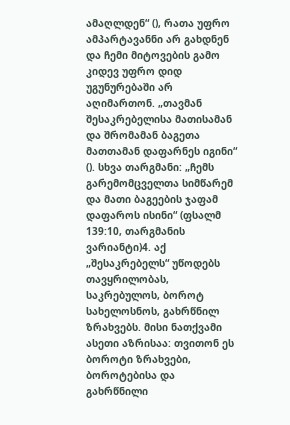ამაღლდენ“ (), რათა უფრო ამპარტავანნი არ გახდნენ და ჩემი მიტოვების გამო კიდევ უფრო დიდ უგუნურებაში არ აღიმართონ. „თავმან შესაკრებელისა მათისამან და შრომამან ბაგეთა მათთამან დაფარნეს იგინი“ (). სხვა თარგმანი: „ჩემს გარემომცველთა სიმწარემ და მათი ბაგეების ჯაფამ დაფაროს ისინი“ (ფსალმ 139:10, თარგმანის ვარიანტი)4. აქ „შესაკრებელს“ უწოდებს თავყრილობას, საკრებულოს, ბოროტ სახელოსნოს, გახრწნილ ზრახვებს. მისი ნათქვამი ასეთი აზრისაა: თვითონ ეს ბოროტი ზრახვები, ბოროტებისა და გახრწნილი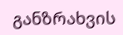განზრახვის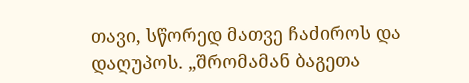თავი, სწორედ მათვე ჩაძიროს და დაღუპოს. „შრომამან ბაგეთა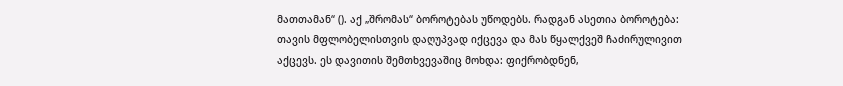მათთამან“ (). აქ „შრომას“ ბოროტებას უწოდებს. რადგან ასეთია ბოროტება: თავის მფლობელისთვის დაღუპვად იქცევა და მას წყალქვეშ ჩაძირულივით აქცევს. ეს დავითის შემთხვევაშიც მოხდა: ფიქრობდნენ,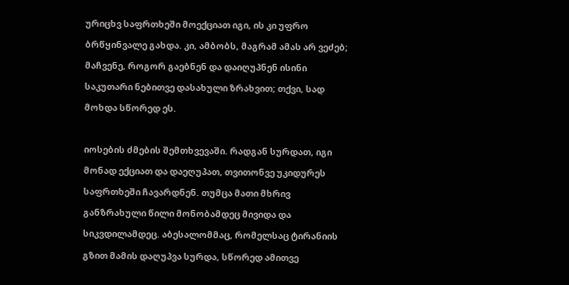ურიცხვ საფრთხეში მოექციათ იგი, ის კი უფრო ბრწყინვალე გახდა. კი, ამბობს, მაგრამ ამას არ ვეძებ; მაჩვენე, როგორ გაებნენ და დაიღუპნენ ისინი საკუთარი ნებითვე დასახული ზრახვით; თქვი, სად მოხდა სწორედ ეს.

იოსების ძმების შემთხვევაში. რადგან სურდათ, იგი მონად ექციათ და დაეღუპათ, თვითონვე უკიდურეს საფრთხეში ჩავარდნენ. თუმცა მათი მხრივ განზრახული წილი მონობამდეც მივიდა და სიკვდილამდეც. აბესალომმაც, რომელსაც ტირანიის გზით მამის დაღუპვა სურდა, სწორედ ამითვე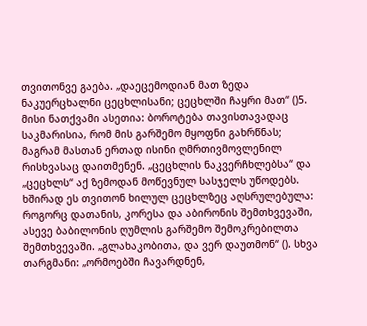თვითონვე გაება. „დაეცემოდიან მათ ზედა ნაკუერცხალნი ცეცხლისანი; ცეცხლში ჩაყრი მათ“ ()5. მისი ნათქვამი ასეთია: ბოროტება თავისთავადაც საკმარისია, რომ მის გარშემო მყოფნი გახრწნას; მაგრამ მასთან ერთად ისინი ღმრთივმოვლენილ რისხვასაც დაითმენენ. „ცეცხლის ნაკვერჩხლებსა“ და „ცეცხლს“ აქ ზემოდან მოწევნულ სასჯელს უწოდებს. ხშირად ეს თვითონ ხილულ ცეცხლზეც აღსრულებულა: როგორც დათანის, კორესა და აბირონის შემთხვევაში, ასევე ბაბილონის ღუმლის გარშემო შემოკრებილთა შემთხვევაში. „გლახაკობითა, და ვერ დაუთმონ“ (). სხვა თარგმანი: „ორმოებში ჩავარდნენ,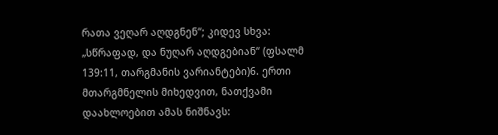რათა ვეღარ აღდგნენ“; კიდევ სხვა: „სწრაფად, და ნუღარ აღდგებიან“ (ფსალმ 139:11, თარგმანის ვარიანტები)6. ერთი მთარგმნელის მიხედვით, ნათქვამი დაახლოებით ამას ნიშნავს: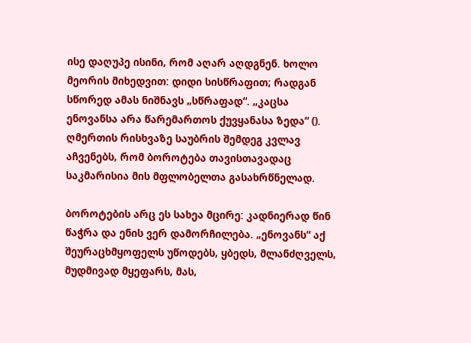ისე დაღუპე ისინი, რომ აღარ აღდგნენ. ხოლო მეორის მიხედვით: დიდი სისწრაფით; რადგან სწორედ ამას ნიშნავს „სწრაფად“. „კაცსა ენოვანსა არა წარემართოს ქუვყანასა ზედა“ (). ღმერთის რისხვაზე საუბრის შემდეგ კვლავ აჩვენებს, რომ ბოროტება თავისთავადაც საკმარისია მის მფლობელთა გასახრწნელად.

ბოროტების არც ეს სახეა მცირე: კადნიერად წინ წაჭრა და ენის ვერ დამორჩილება. „ენოვანს“ აქ შეურაცხმყოფელს უწოდებს, ყბედს, მლანძღველს, მუდმივად მყეფარს, მას,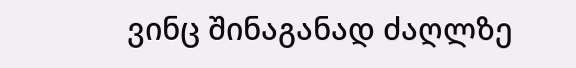ვინც შინაგანად ძაღლზე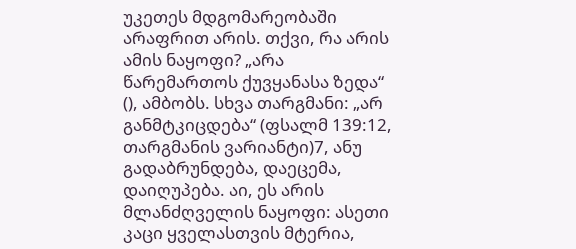უკეთეს მდგომარეობაში არაფრით არის. თქვი, რა არის ამის ნაყოფი? „არა წარემართოს ქუვყანასა ზედა“ (), ამბობს. სხვა თარგმანი: „არ განმტკიცდება“ (ფსალმ 139:12, თარგმანის ვარიანტი)7, ანუ გადაბრუნდება, დაეცემა, დაიღუპება. აი, ეს არის მლანძღველის ნაყოფი: ასეთი კაცი ყველასთვის მტერია,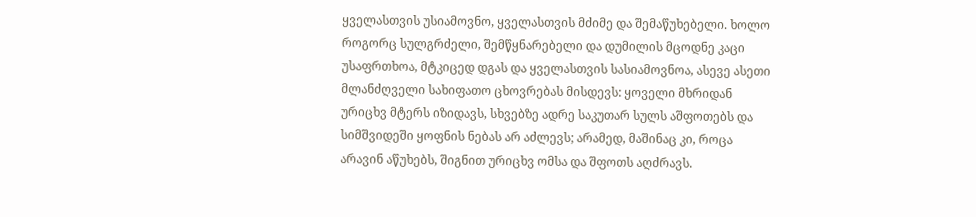ყველასთვის უსიამოვნო, ყველასთვის მძიმე და შემაწუხებელი. ხოლო როგორც სულგრძელი, შემწყნარებელი და დუმილის მცოდნე კაცი უსაფრთხოა, მტკიცედ დგას და ყველასთვის სასიამოვნოა, ასევე ასეთი მლანძღველი სახიფათო ცხოვრებას მისდევს: ყოველი მხრიდან ურიცხვ მტერს იზიდავს, სხვებზე ადრე საკუთარ სულს აშფოთებს და სიმშვიდეში ყოფნის ნებას არ აძლევს; არამედ, მაშინაც კი, როცა არავინ აწუხებს, შიგნით ურიცხვ ომსა და შფოთს აღძრავს.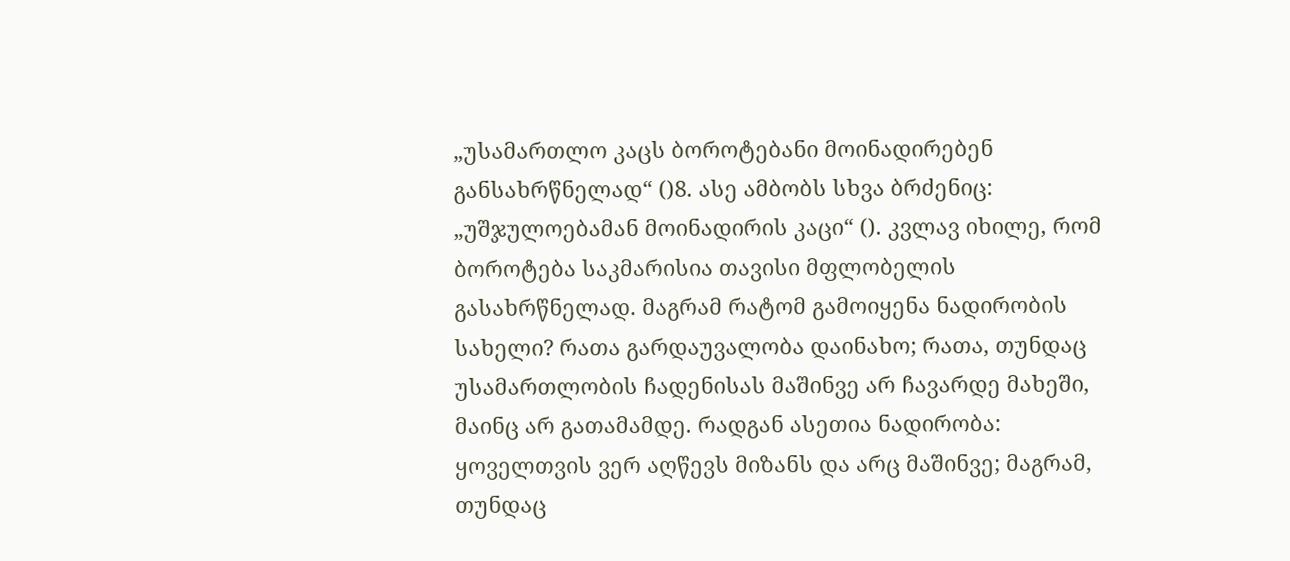„უსამართლო კაცს ბოროტებანი მოინადირებენ განსახრწნელად“ ()8. ასე ამბობს სხვა ბრძენიც: „უშჯულოებამან მოინადირის კაცი“ (). კვლავ იხილე, რომ ბოროტება საკმარისია თავისი მფლობელის გასახრწნელად. მაგრამ რატომ გამოიყენა ნადირობის სახელი? რათა გარდაუვალობა დაინახო; რათა, თუნდაც უსამართლობის ჩადენისას მაშინვე არ ჩავარდე მახეში, მაინც არ გათამამდე. რადგან ასეთია ნადირობა: ყოველთვის ვერ აღწევს მიზანს და არც მაშინვე; მაგრამ, თუნდაც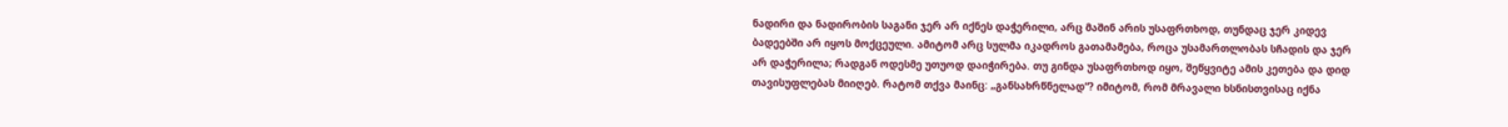ნადირი და ნადირობის საგანი ჯერ არ იქნეს დაჭერილი, არც მაშინ არის უსაფრთხოდ, თუნდაც ჯერ კიდევ ბადეებში არ იყოს მოქცეული. ამიტომ არც სულმა იკადროს გათამამება, როცა უსამართლობას სჩადის და ჯერ არ დაჭერილა; რადგან ოდესმე უთუოდ დაიჭირება. თუ გინდა უსაფრთხოდ იყო, შეწყვიტე ამის კეთება და დიდ თავისუფლებას მიიღებ. რატომ თქვა მაინც: „განსახრწნელად“? იმიტომ, რომ მრავალი ხსნისთვისაც იქნა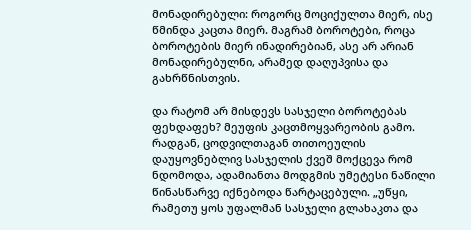მონადირებული: როგორც მოციქულთა მიერ, ისე წმინდა კაცთა მიერ. მაგრამ ბოროტები, როცა ბოროტების მიერ ინადირებიან, ასე არ არიან მონადირებულნი, არამედ დაღუპვისა და გახრწნისთვის.

და რატომ არ მისდევს სასჯელი ბოროტებას ფეხდაფეხ? მეუფის კაცთმოყვარეობის გამო. რადგან, ცოდვილთაგან თითოეულის დაუყოვნებლივ სასჯელის ქვეშ მოქცევა რომ ნდომოდა, ადამიანთა მოდგმის უმეტესი ნაწილი წინასწარვე იქნებოდა წარტაცებული. „უწყი, რამეთუ ყოს უფალმან სასჯელი გლახაკთა და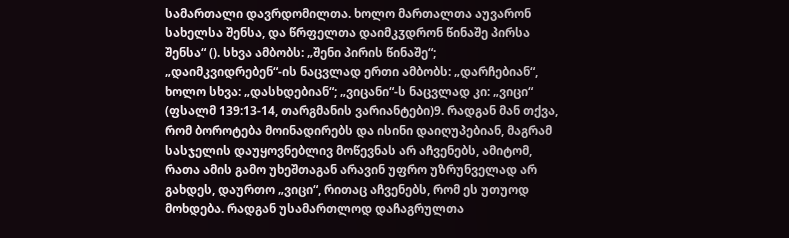სამართალი დავრდომილთა. ხოლო მართალთა აუვარონ სახელსა შენსა, და წრფელთა დაიმკჳდრონ წინაშე პირსა შენსა“ (). სხვა ამბობს: „შენი პირის წინაშე“; „დაიმკვიდრებენ“-ის ნაცვლად ერთი ამბობს: „დარჩებიან“, ხოლო სხვა: „დასხდებიან“; „ვიცანი“-ს ნაცვლად კი: „ვიცი“ (ფსალმ 139:13-14, თარგმანის ვარიანტები)9. რადგან მან თქვა, რომ ბოროტება მოინადირებს და ისინი დაიღუპებიან, მაგრამ სასჯელის დაუყოვნებლივ მოწევნას არ აჩვენებს, ამიტომ, რათა ამის გამო უხეშთაგან არავინ უფრო უზრუნველად არ გახდეს, დაურთო „ვიცი“, რითაც აჩვენებს, რომ ეს უთუოდ მოხდება. რადგან უსამართლოდ დაჩაგრულთა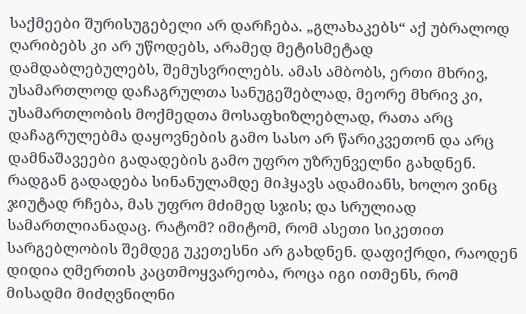საქმეები შურისუგებელი არ დარჩება. „გლახაკებს“ აქ უბრალოდ ღარიბებს კი არ უწოდებს, არამედ მეტისმეტად დამდაბლებულებს, შემუსვრილებს. ამას ამბობს, ერთი მხრივ, უსამართლოდ დაჩაგრულთა სანუგეშებლად, მეორე მხრივ კი, უსამართლობის მოქმედთა მოსაფხიზლებლად, რათა არც დაჩაგრულებმა დაყოვნების გამო სასო არ წარიკვეთონ და არც დამნაშავეები გადადების გამო უფრო უზრუნველნი გახდნენ. რადგან გადადება სინანულამდე მიჰყავს ადამიანს, ხოლო ვინც ჯიუტად რჩება, მას უფრო მძიმედ სჯის; და სრულიად სამართლიანადაც. რატომ? იმიტომ, რომ ასეთი სიკეთით სარგებლობის შემდეგ უკეთესნი არ გახდნენ. დაფიქრდი, რაოდენ დიდია ღმერთის კაცთმოყვარეობა, როცა იგი ითმენს, რომ მისადმი მიძღვნილნი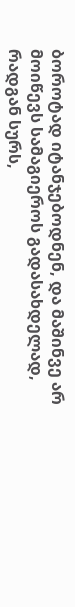ბოროტად იტანჯებოდნენ, და მაშინვე არ მოიწევს სამაგიეროს გადასახდელად, რადგან სურს,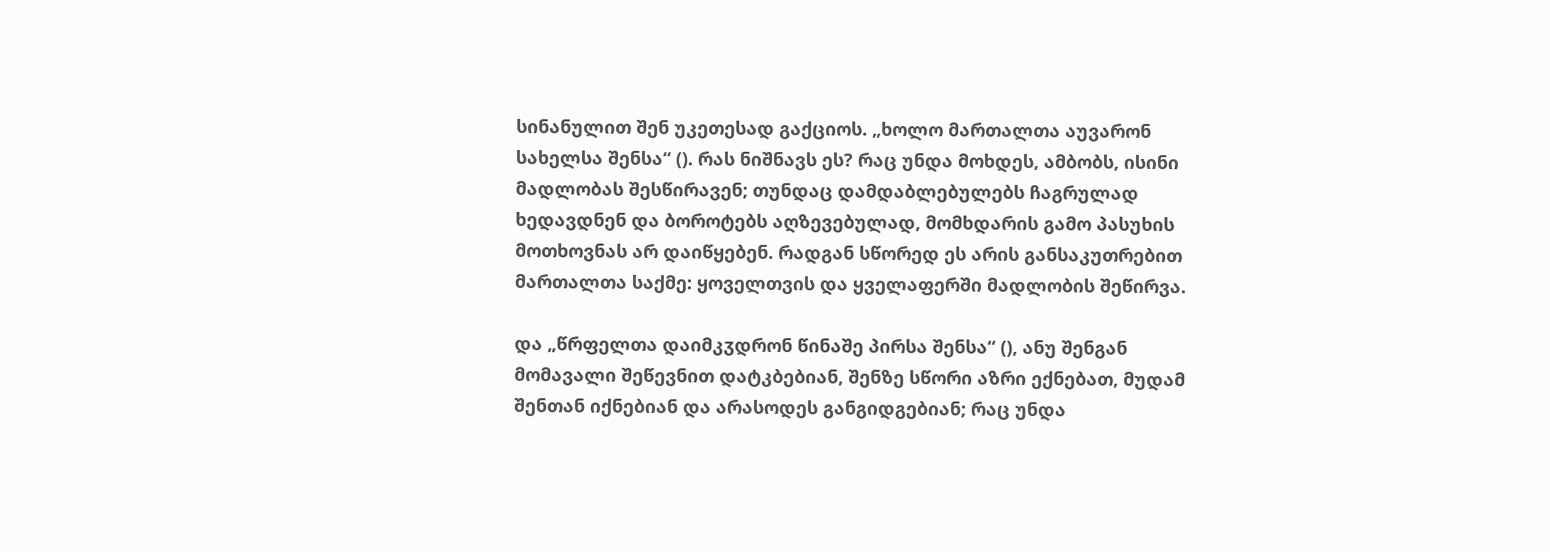სინანულით შენ უკეთესად გაქციოს. „ხოლო მართალთა აუვარონ სახელსა შენსა“ (). რას ნიშნავს ეს? რაც უნდა მოხდეს, ამბობს, ისინი მადლობას შესწირავენ; თუნდაც დამდაბლებულებს ჩაგრულად ხედავდნენ და ბოროტებს აღზევებულად, მომხდარის გამო პასუხის მოთხოვნას არ დაიწყებენ. რადგან სწორედ ეს არის განსაკუთრებით მართალთა საქმე: ყოველთვის და ყველაფერში მადლობის შეწირვა.

და „წრფელთა დაიმკჳდრონ წინაშე პირსა შენსა“ (), ანუ შენგან მომავალი შეწევნით დატკბებიან, შენზე სწორი აზრი ექნებათ, მუდამ შენთან იქნებიან და არასოდეს განგიდგებიან; რაც უნდა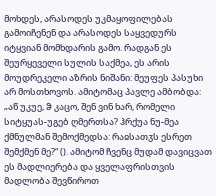მოხდეს, არასოდეს უკმაყოფილებას გამოიჩენენ და არასოდეს საყვედურს იტყვიან მომხდარის გამო. რადგან ეს შეურყეველი სულის საქმეა, ეს არის მოუდრეკელი აზრის ნიშანი: მეუფეს პასუხი არ მოსთხოვოს. ამიტომაც პავლე ამბობდა: „აწ უკუე, ჵ კაცო, შენ ვინ ხარ, რომელი სიტყუას-უგებ ღმერთსა? ჰრქუა ნუ-მეა ქმნულმან შემოქმედსა: რაჲსათჳს ესრეთ შემქმენ მე?“ (). ამიტომ ჩვენც მუდამ დავიცვათ ეს მადლიერება და ყველაფრისთვის მადლობა შევწიროთ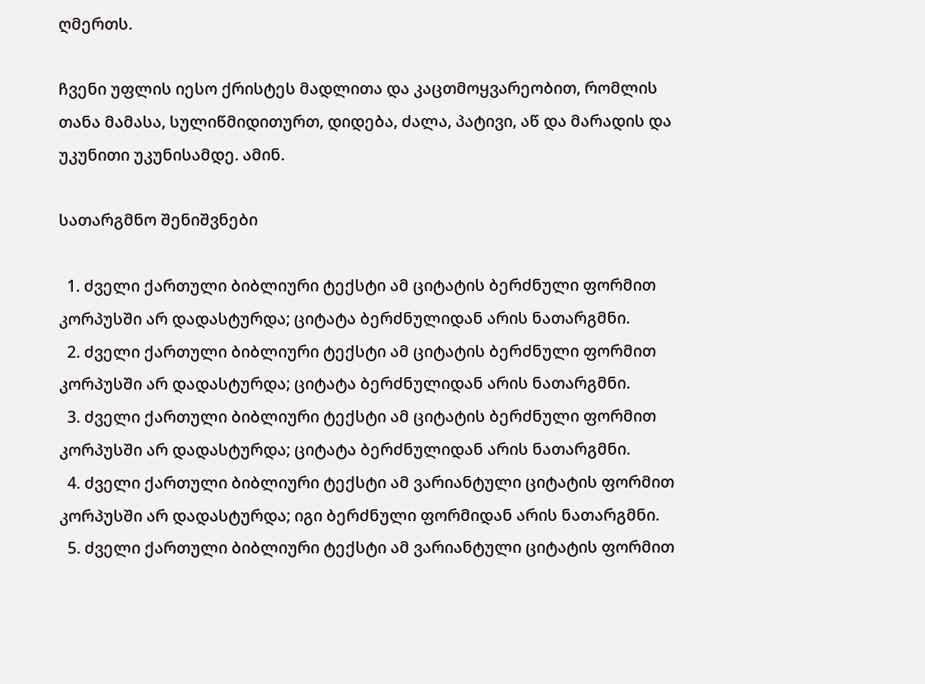ღმერთს.

ჩვენი უფლის იესო ქრისტეს მადლითა და კაცთმოყვარეობით, რომლის თანა მამასა, სულიწმიდითურთ, დიდება, ძალა, პატივი, აწ და მარადის და უკუნითი უკუნისამდე. ამინ.

სათარგმნო შენიშვნები

  1. ძველი ქართული ბიბლიური ტექსტი ამ ციტატის ბერძნული ფორმით კორპუსში არ დადასტურდა; ციტატა ბერძნულიდან არის ნათარგმნი.
  2. ძველი ქართული ბიბლიური ტექსტი ამ ციტატის ბერძნული ფორმით კორპუსში არ დადასტურდა; ციტატა ბერძნულიდან არის ნათარგმნი.
  3. ძველი ქართული ბიბლიური ტექსტი ამ ციტატის ბერძნული ფორმით კორპუსში არ დადასტურდა; ციტატა ბერძნულიდან არის ნათარგმნი.
  4. ძველი ქართული ბიბლიური ტექსტი ამ ვარიანტული ციტატის ფორმით კორპუსში არ დადასტურდა; იგი ბერძნული ფორმიდან არის ნათარგმნი.
  5. ძველი ქართული ბიბლიური ტექსტი ამ ვარიანტული ციტატის ფორმით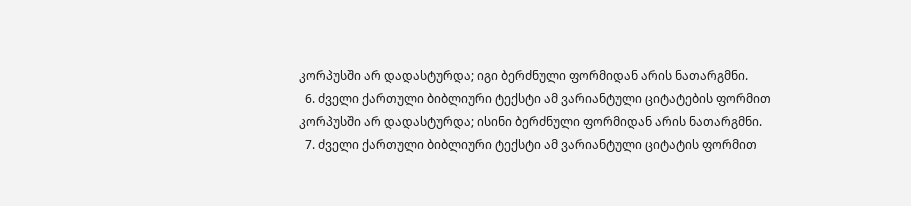კორპუსში არ დადასტურდა; იგი ბერძნული ფორმიდან არის ნათარგმნი.
  6. ძველი ქართული ბიბლიური ტექსტი ამ ვარიანტული ციტატების ფორმით კორპუსში არ დადასტურდა; ისინი ბერძნული ფორმიდან არის ნათარგმნი.
  7. ძველი ქართული ბიბლიური ტექსტი ამ ვარიანტული ციტატის ფორმით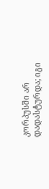კორპუსში არ დადასტურდა; იგი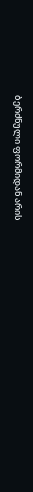ბერძნული ფორმიდან არის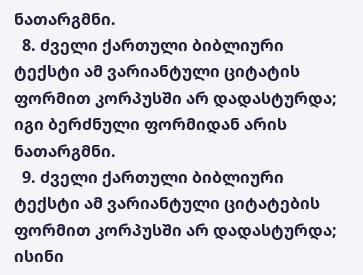ნათარგმნი.
  8. ძველი ქართული ბიბლიური ტექსტი ამ ვარიანტული ციტატის ფორმით კორპუსში არ დადასტურდა; იგი ბერძნული ფორმიდან არის ნათარგმნი.
  9. ძველი ქართული ბიბლიური ტექსტი ამ ვარიანტული ციტატების ფორმით კორპუსში არ დადასტურდა; ისინი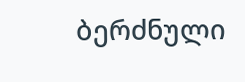ბერძნული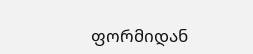ფორმიდან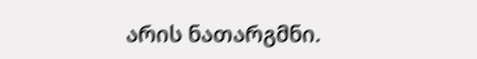არის ნათარგმნი.